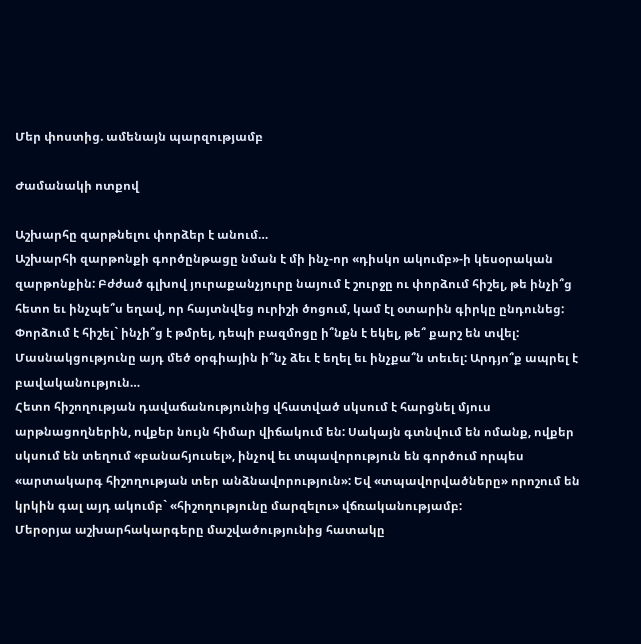Մեր փոստից. ամենայն պարզությամբ

Ժամանակի ոտքով

Աշխարհը զարթնելու փորձեր է անում…
Աշխարհի զարթոնքի գործընթացը նման է մի ինչ-որ «դիսկո ակումբ»-ի կեսօրական զարթոնքին: Բժժած գլխով յուրաքանչյուրը նայում է շուրջը ու փորձում հիշել, թե ինչի՞ց հետո եւ ինչպե՞ս եղավ, որ հայտնվեց ուրիշի ծոցում, կամ էլ օտարին գիրկը ընդունեց: Փորձում է հիշել` ինչի՞ց է թմրել, դեպի բազմոցը ի՞նքն է եկել, թե՞ քարշ են տվել: Մասնակցությունը այդ մեծ օրգիային ի՞նչ ձեւ է եղել եւ ինչքա՞ն տեւել: Արդյո՞ք ապրել է բավականություն…
Հետո հիշողության դավաճանությունից վհատված սկսում է հարցնել մյուս արթնացողներին, ովքեր նույն հիմար վիճակում են: Սակայն գտնվում են ոմանք, ովքեր սկսում են տեղում «բանահյուսել», ինչով եւ տպավորություն են գործում որպես «արտակարգ հիշողության տեր անձնավորություն»: Եվ «տպավորվածները» որոշում են կրկին գալ այդ ակումբ` «հիշողությունը մարզելու» վճռականությամբ:
Մերօրյա աշխարհակարգերը մաշվածությունից հատակը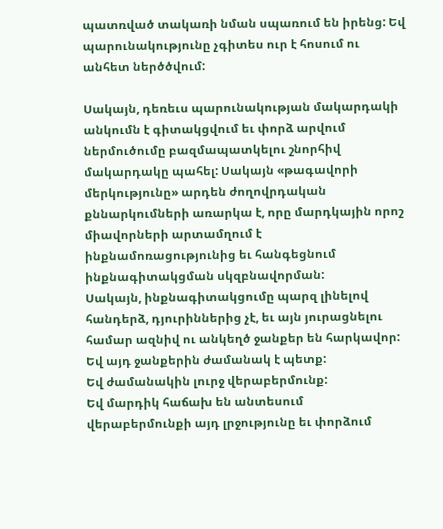պատռված տակառի նման սպառում են իրենց: Եվ պարունակությունը չգիտես ուր է հոսում ու անհետ ներծծվում:

Սակայն, դեռեւս պարունակության մակարդակի անկումն է գիտակցվում եւ փորձ արվում ներմուծումը բազմապատկելու շնորհիվ մակարդակը պահել: Սակայն «թագավորի մերկությունը» արդեն ժողովրդական քննարկումների առարկա է, որը մարդկային որոշ միավորների արտամղում է ինքնամոռացությունից եւ հանգեցնում ինքնագիտակցման սկզբնավորման:
Սակայն, ինքնագիտակցումը պարզ լինելով հանդերձ, դյուրիններից չէ, եւ այն յուրացնելու համար ազնիվ ու անկեղծ ջանքեր են հարկավոր: Եվ այդ ջանքերին ժամանակ է պետք:
Եվ ժամանակին լուրջ վերաբերմունք:
Եվ մարդիկ հաճախ են անտեսում վերաբերմունքի այդ լրջությունը եւ փորձում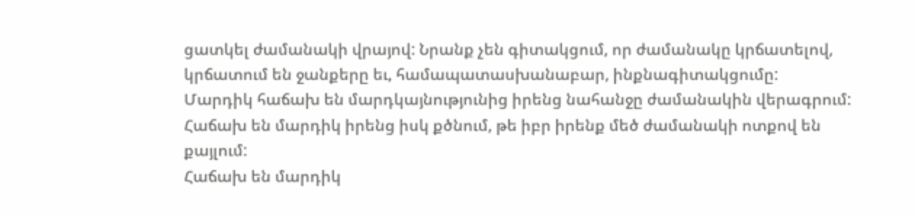ցատկել ժամանակի վրայով: Նրանք չեն գիտակցում, որ ժամանակը կրճատելով, կրճատում են ջանքերը եւ, համապատասխանաբար, ինքնագիտակցումը:
Մարդիկ հաճախ են մարդկայնությունից իրենց նահանջը ժամանակին վերագրում:
Հաճախ են մարդիկ իրենց իսկ քծնում, թե իբր իրենք մեծ ժամանակի ոտքով են քայլում:
Հաճախ են մարդիկ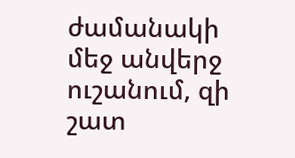ժամանակի մեջ անվերջ ուշանում, զի շատ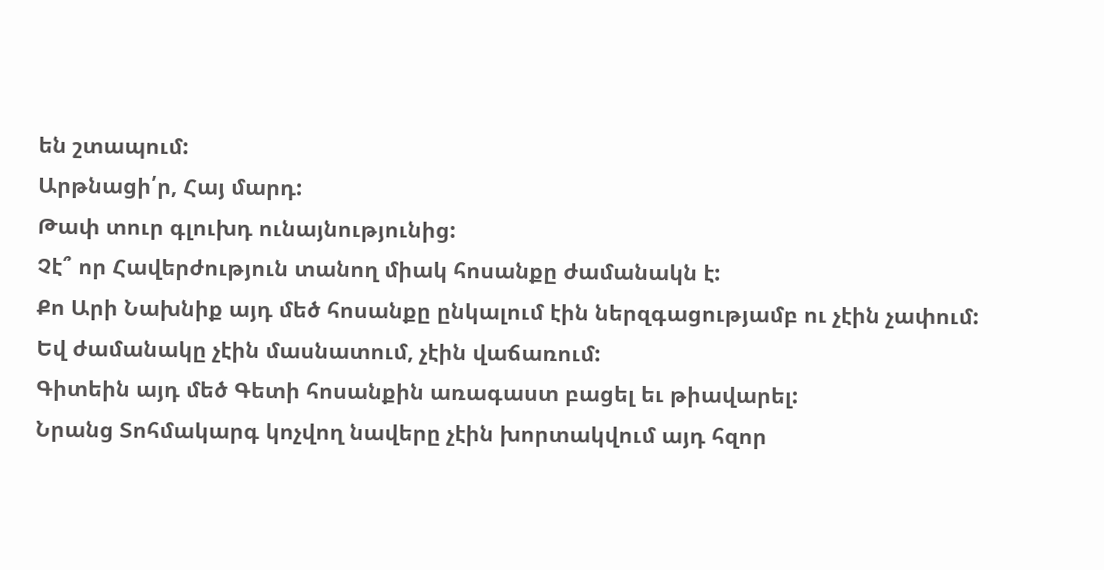են շտապում:
Արթնացի՛ր, Հայ մարդ:
Թափ տուր գլուխդ ունայնությունից:
Չէ՞ որ Հավերժություն տանող միակ հոսանքը ժամանակն է:
Քո Արի Նախնիք այդ մեծ հոսանքը ընկալում էին ներզգացությամբ ու չէին չափում:
Եվ ժամանակը չէին մասնատում, չէին վաճառում:
Գիտեին այդ մեծ Գետի հոսանքին առագաստ բացել եւ թիավարել:
Նրանց Տոհմակարգ կոչվող նավերը չէին խորտակվում այդ հզոր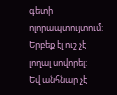գետի ոլորապտույտում:
Երբեք էլ ուշ չէ լողալ սովորել:
Եվ անհնար չէ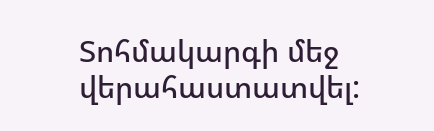Տոհմակարգի մեջ վերահաստատվել: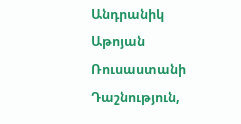Անդրանիկ Աթոյան
Ռուսաստանի Դաշնություն,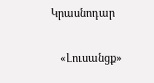Կրասնոդար

   «Լուսանցք»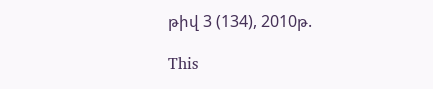թիվ 3 (134), 2010թ.

This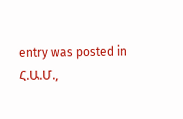entry was posted in Հ.Ա.Մ.,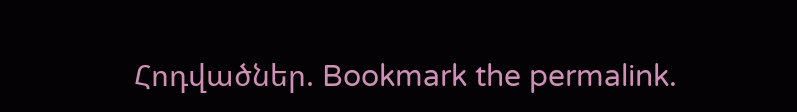Հոդվածներ. Bookmark the permalink.